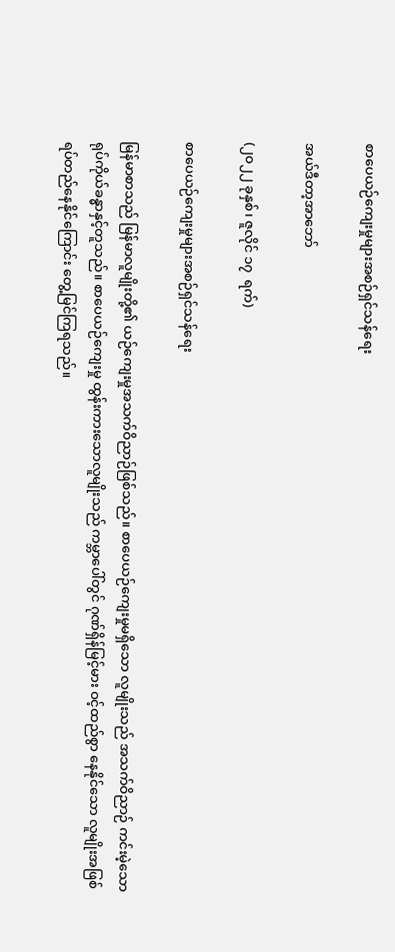စာပေယဉ်ကျေးမှုများအစဉ်ရှင်သန်ရေး

အယ်ဒီတာ့အာဘော်

(၂၀၂၂ ခုနှစ်၊ ဇူလိုင် ၁၇  ရက်)

စာပေယဉ်ကျေးမှုများအစဉ်ရှင်သန်ရေး

မြန်မာစာသည် မြန်မာလူမျိုးတို့၏ ယဉ်ကျေးမှုအသက်ဝိညာဉ်ဖြစ်သည်။ စာပေယဉ်ကျေးမှုမရှိသော လူမျိုးသည် အသက်ဝိညာဉ် ကင်းမဲ့သော ရုပ်ကိုယ်ခန္ဓာနှင့်တူသည်။ စာပေယဉ်ကျေးမှု ထွန်းကားသောလူမျိုးသည် ကမ္ဘာပေါ်တွင် ဂုဏ်ရှိန်မြင့်မား ဝင့်ထည်စွာ နေနိုင်သော လူမျိုးအဖြစ်ရပ်တည်နေနိုင်ကြောင်း တွေ့မြင်ကြရသည်။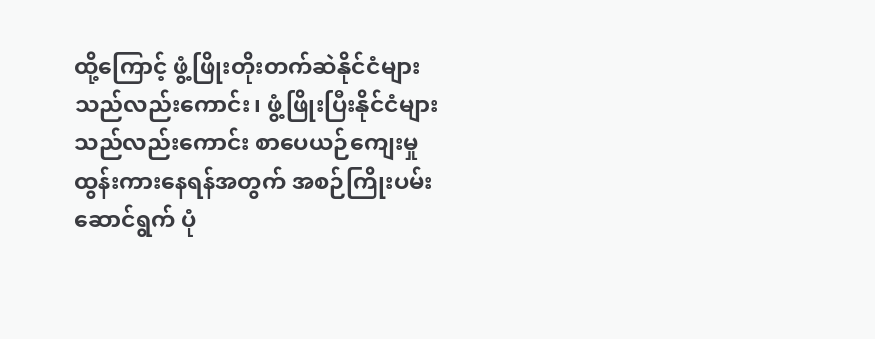ထို့ကြောင့် ဖွံ့ဖြိုးတိုးတက်ဆဲနိုင်ငံများသည်လည်းကောင်း၊ ဖွံ့ဖြိုးပြီးနိုင်ငံများသည်လည်းကောင်း စာပေယဉ်ကျေးမှုထွန်းကားနေရန်အတွက် အစဉ်ကြိုးပမ်းဆောင်ရွက် ပုံ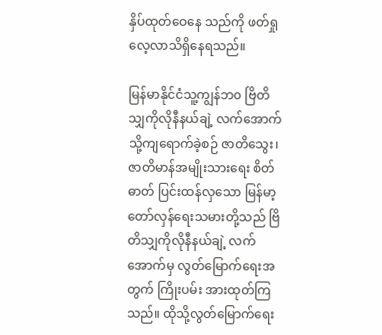နှိပ်ထုတ်ဝေနေ သည်ကို ဖတ်ရှုလေ့လာသိရှိနေရသည်။

မြန်မာနိုင်ငံသူ့ကျွန်ဘ၀ ဗြိတိသျှကိုလိုနီနယ်ချဲ့ လက်အောက်သို့ကျရောက်ခဲ့စဉ် ဇာတိသွေး၊ ဇာတိမာန်အမျိုးသားရေး စိတ်ဓာတ် ပြင်းထန်လှသော မြန်မာ့တော်လှန်ရေးသမားတို့သည် ဗြိတိသျှကိုလိုနီနယ်ချဲ့ လက်အောက်မှ လွတ်မြောက်ရေးအတွက် ကြိုးပမ်း အားထုတ်ကြသည်။ ထိုသို့လွတ်မြောက်ရေး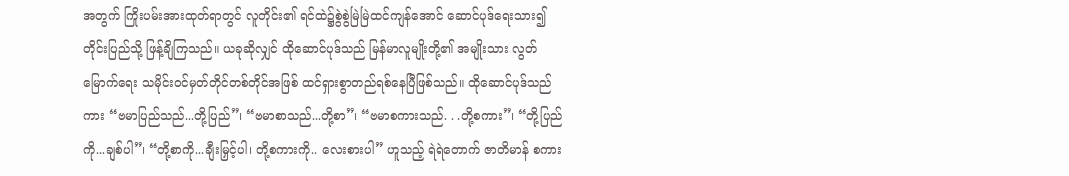အတွက် ကြိုးပမ်းအားထုတ်ရာတွင် လူတိုင်း၏ ရင်ထဲ၌စွဲစွဲမြဲမြဲထင်ကျန်အောင် ဆောင်ပုဒ်ရေးသား၍ တိုင်းပြည်သို့ ဖြန့်ချိကြသည်။ ယခုဆိုလျှင် ထိုဆောင်ပုဒ်သည် မြန်မာလူမျိုးတို့၏ အမျိုးသား လွတ်မြောက်ရေး သမိုင်းဝင်မှတ်တိုင်တစ်တိုင်အဖြစ် ထင်ရှားစွာတည်ရစ်နေပြီဖြစ်သည်။ ထိုဆောင်ပုဒ်သည်ကား “ဗမာပြည်သည်...တို့ပြည်”၊ “ဗမာစာသည်...တို့စာ”၊ “ဗမာစကားသည်. . .တို့စကား”၊ “တို့ပြည်ကို...ချစ်ပါ”၊ “တို့စာကို...ချီးမြှင့်ပါ၊ တို့စကားကို.. လေးစားပါ” ဟူသည့် ရဲရဲတောက် ဇာတိမာန် စကား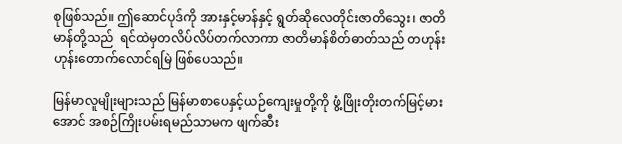စုဖြစ်သည်။ ဤဆောင်ပုဒ်ကို အားနှင့်မာန်နှင့် ရွတ်ဆိုလေတိုင်းဇာတိသွေး၊ ဇာတိမာန်တို့သည်  ရင်ထဲမှတလိပ်လိပ်တက်လာကာ ဇာတိမာန်စိတ်ဓာတ်သည် တဟုန်းဟုန်းတောက်လောင်ရမြဲ ဖြစ်ပေသည်။

မြန်မာလူမျိုးများသည် မြန်မာစာပေနှင့်ယဉ်ကျေးမှုတို့ကို ဖွံ့ဖြိုးတိုးတက်မြင့်မားအောင် အစဉ်ကြိုးပမ်းရမည်သာမက ဖျက်ဆီး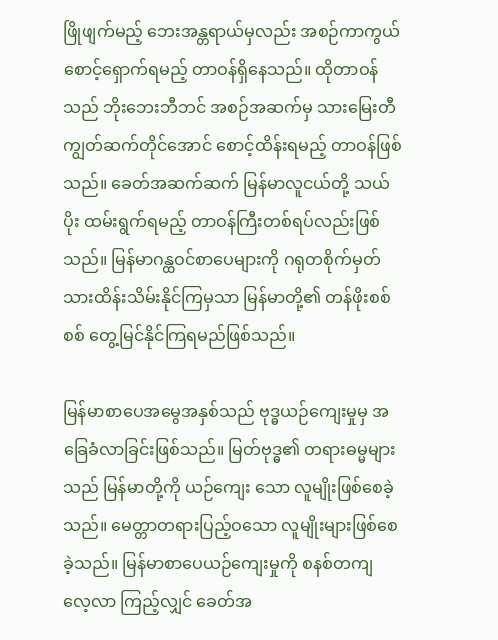ဖြိုဖျက်မည့် ဘေးအန္တရာယ်မှလည်း အစဉ်ကာကွယ်စောင့်ရှောက်ရမည့် တာဝန်ရှိနေသည်။ ထိုတာဝန်သည် ဘိုးဘေးဘီဘင် အစဉ်အဆက်မှ သားမြေးတီကျွတ်ဆက်တိုင်အောင် စောင့်ထိန်းရမည့် တာဝန်ဖြစ်သည်။ ခေတ်အဆက်ဆက် မြန်မာလူငယ်တို့ သယ်ပိုး ထမ်းရွက်ရမည့် တာဝန်ကြီးတစ်ရပ်လည်းဖြစ်သည်။ မြန်မာဂန္ထဝင်စာပေများကို ဂရုတစိုက်မှတ်သားထိန်းသိမ်းနိုင်ကြမှသာ မြန်မာတို့၏ တန်ဖိုးစစ်စစ် တွေ့မြင်နိုင်ကြရမည်ဖြစ်သည်။

မြန်မာစာပေအမွေအနှစ်သည် ဗုဒ္ဓယဉ်ကျေးမှုမှ အခြေခံလာခြင်းဖြစ်သည်။ မြတ်ဗုဒ္ဓ၏ တရားဓမ္မများသည် မြန်မာတို့ကို ယဉ်ကျေး သော လူမျိုးဖြစ်စေခဲ့သည်။ မေတ္တာတရားပြည့်ဝသော လူမျိုးများဖြစ်စေခဲ့သည်။ မြန်မာစာပေယဉ်ကျေးမှုကို စနစ်တကျ လေ့လာ ကြည့်လျှင် ခေတ်အ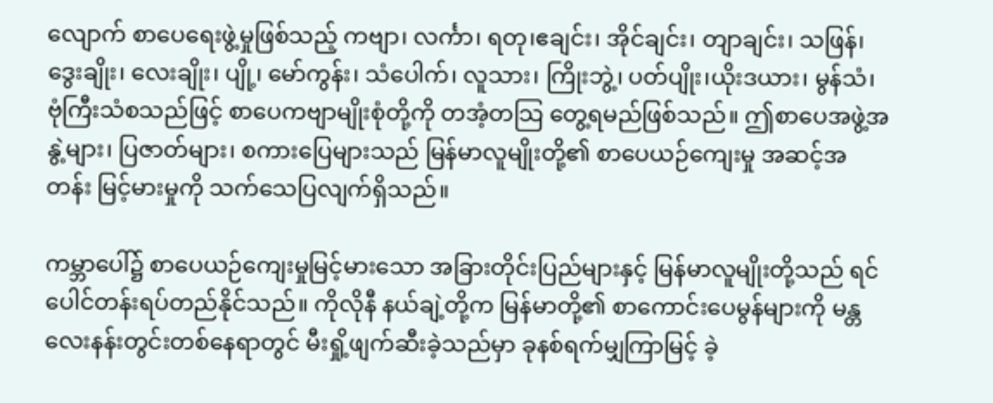လျောက် စာပေရေးဖွဲ့မှုဖြစ်သည့် ကဗျာ၊ လင်္ကာ၊ ရတု၊ဧချင်း၊ အိုင်ချင်း၊ တျာချင်း၊ သဖြန်၊ ဒွေးချိုး၊ လေးချိုး၊ ပျို့၊ မော်ကွန်း၊ သံပေါက်၊ လူသား၊ ကြိုးဘွဲ့၊ ပတ်ပျိုး၊ယိုးဒယား၊ မွန်သံ၊ ဗုံကြီးသံစသည်ဖြင့် စာပေကဗျာမျိုးစုံတို့ကို တအံ့တသြ တွေ့ရမည်ဖြစ်သည်။ ဤစာပေအဖွဲ့အနွဲ့များ၊ ပြဇာတ်များ၊ စကားပြေများသည် မြန်မာလူမျိုးတို့၏ စာပေယဉ်ကျေးမှု အဆင့်အတန်း မြင့်မားမှုကို သက်သေပြလျက်ရှိသည်။

ကမ္ဘာပေါ်၌ စာပေယဉ်ကျေးမှုမြင့်မားသော အခြားတိုင်းပြည်များနှင့် မြန်မာလူမျိုးတို့သည် ရင်ပေါင်တန်းရပ်တည်နိုင်သည်။ ကိုလိုနီ နယ်ချဲ့တို့က မြန်မာတို့၏ စာကောင်းပေမွန်များကို မန္တလေးနန်းတွင်းတစ်နေရာတွင် မီးရှို့ဖျက်ဆီးခဲ့သည်မှာ ခုနစ်ရက်မျှကြာမြင့် ခဲ့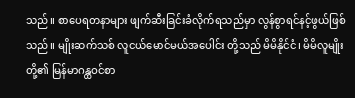သည်။ စာပေရတနာများ ဖျက်ဆီးခြင်းခံလိုက်ရသည်မှာ လွန်စွာရင်နင့်ဖွယ်ဖြစ်သည်။ မျိုးဆက်သစ် လူငယ်မောင်မယ်အပေါင်း တို့သည် မိမိနိုင်ငံ၊ မိမိလူမျိုးတို့၏ မြန်မာဂန္ထဝင်စာ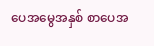ပေအမွေအနှစ် စာပေအ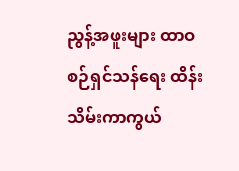ညွန့်အဖူးများ ထာဝစဉ်ရှင်သန်ရေး ထိန်းသိမ်းကာကွယ်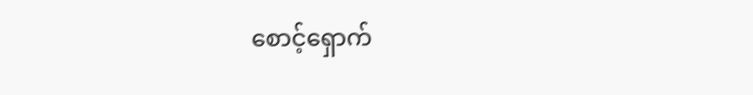စောင့်ရှောက်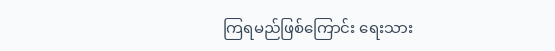ကြရမည်ဖြစ်ကြောင်း ရေးသား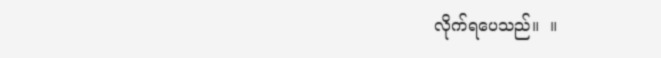လိုက်ရပေသည်။  ။